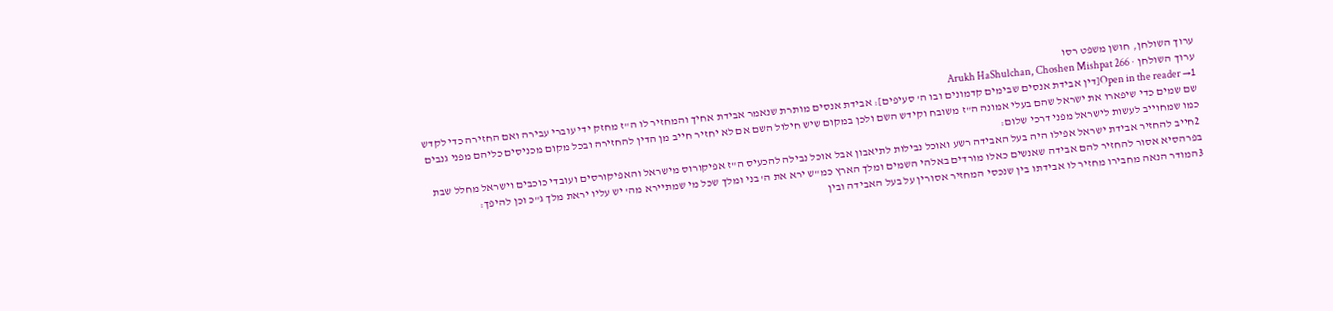ערוך השולחן, חושן משפט רסו
ערוך השולחן · Arukh HaShulchan, Choshen Mishpat 266
Open in the reader →1[דין אבידת אנסים שבימים קדמונים ובו ה' סעיפים]: אבידת אנסים מותרת שנאמר אבידת אחיך והמחזיר לו ה"ז מחזק ידי עוברי עבירה ואם החזירה כדי לקדש שם שמים כדי שיפארו את ישראל שהם בעלי אמונה ה"ז משובח וקידש השם ולכן במקום שיש חילול השם אם לא יחזיר חייב מן הדין להחזירה ובכל מקום מכניסים כליהם מפני גנבים כמו שמחוייב לעשות לישראל מפני דרכי שלום:
2חייב להחזיר אבידת ישראל אפילו היה בעל האבידה רשע ואוכל נבילות לתיאבון אבל אוכל נבילה להכעיס ה"ז אפיקורוס מישראל והאפיקורסים ועובדי כוכבים וישראל מחלל שבת בפרהסיא אסור להחזיר להם אבידה שאנשים כאלו מורדים באלהי השמים ומלך הארץ כמ"ש ירא את ה' בני ומלך שכל מי שמתיירא מה' יש עליו יראת מלך ג"כ וכן להיפך:
3המודר הנאה מחבירו מחזיר לו אבידתו בין שנכסי המחזיר אסורין על בעל האבידה ובין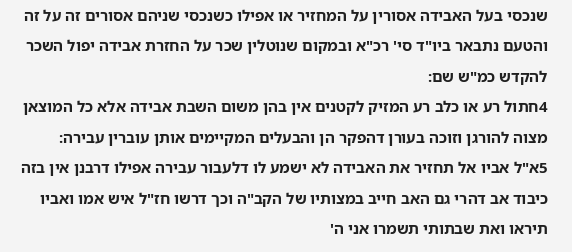שנכסי בעל האבידה אסורין על המחזיר או אפילו כשנכסי שניהם אסורים זה על זה והטעם נתבאר ביו"ד סי' רכ"א ובמקום שנוטלין שכר על החזרת אבידה יפול השכר להקדש כמ"ש שם:
4חתול רע או כלב רע המזיק לקטנים אין בהן משום השבת אבידה אלא כל המוצאן מצוה להורגן וזוכה בעורן דהפקר הן והבעלים המקיימים אותן עוברין עבירה:
5א"ל אביו אל תחזיר את האבידה לא ישמע לו דלעבור עבירה אפילו דרבנן אין בזה כיבוד אב דהרי גם האב חייב במצותיו של הקב"ה וכך דרשו חז"ל איש אמו ואביו תיראו ואת שבתותי תשמרו אני ה'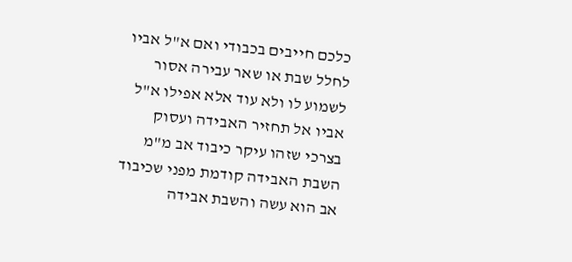כלכם חייבים בכבודי ואם א"ל אביו לחלל שבת או שאר עבירה אסור לשמוע לו ולא עוד אלא אפילו א"ל אביו אל תחזיר האבידה ועסוק בצרכי שזהו עיקר כיבוד אב מ"מ השבת האבידה קודמת מפני שכיבוד אב הוא עשה והשבת אבידה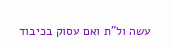עשה ול"ת ואם עסוק בכיבוד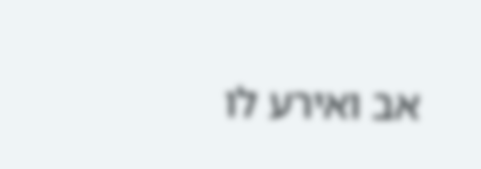אב ואירע לו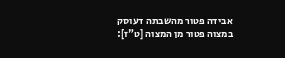אבידה פטור מהשבתה דעוסק במצוה פטור מן המצוה [ט"ז]: